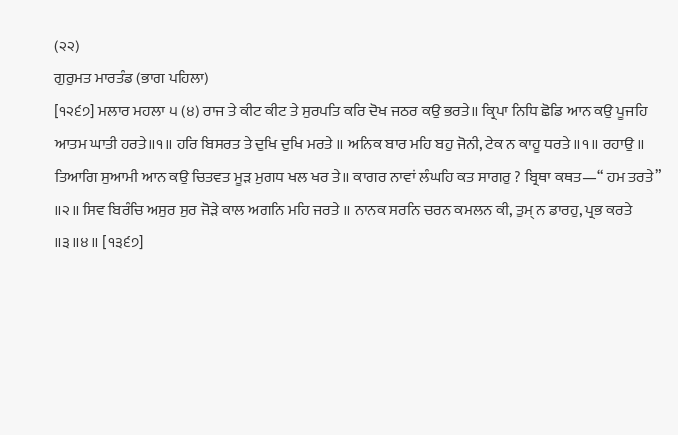(੨੨)
ਗੁਰੁਮਤ ਮਾਰਤੰਡ (ਭਾਗ ਪਹਿਲਾ)
[੧੨੬੭] ਮਲਾਰ ਮਹਲਾ ੫ (੪) ਰਾਜ ਤੇ ਕੀਟ ਕੀਟ ਤੇ ਸੁਰਪਤਿ ਕਰਿ ਦੋਖ ਜਠਰ ਕਉ ਭਰਤੇ॥ ਕ੍ਰਿਪਾ ਨਿਧਿ ਛੋਡਿ ਆਨ ਕਉ ਪੂਜਹਿ ਆਤਮ ਘਾਤੀ ਹਰਤੇ॥੧॥ ਹਰਿ ਬਿਸਰਤ ਤੇ ਦੁਖਿ ਦੁਖਿ ਮਰਤੇ ॥ ਅਨਿਕ ਬਾਰ ਮਹਿ ਬਹੁ ਜੋਨੀ, ਟੇਕ ਨ ਕਾਹੂ ਧਰਤੇ ॥੧॥ ਰਹਾਉ ॥ ਤਿਆਗਿ ਸੁਆਮੀ ਆਨ ਕਉ ਚਿਤਵਤ ਮੂੜ ਮੁਗਧ ਖਲ ਖਰ ਤੇ॥ ਕਾਗਰ ਨਾਵਾਂ ਲੰਘਹਿ ਕਤ ਸਾਗਰੁ ? ਬ੍ਰਿਥਾ ਕਥਤ—“ ਹਮ ਤਰਤੇ” ॥੨॥ ਸਿਵ ਬਿਰੰਚਿ ਅਸੁਰ ਸੁਰ ਜੋੜੇ ਕਾਲ ਅਗਨਿ ਮਹਿ ਜਰਤੇ ॥ ਨਾਨਕ ਸਰਨਿ ਚਰਨ ਕਮਲਨ ਕੀ, ਤੁਮ੍ ਨ ਡਾਰਹੁ, ਪ੍ਰਭ ਕਰਤੇ ॥੩॥੪॥ [੧੩੬੭]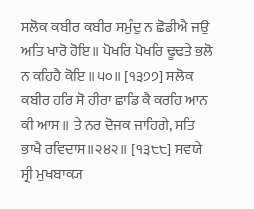ਸਲੋਕ ਕਬੀਰ ਕਬੀਰ ਸਮੁੰਦੁ ਨ ਛੋਡੀਐ ਜਉ ਅਤਿ ਖਾਰੋ ਹੋਇ॥ ਪੋਖਰਿ ਪੋਖਰਿ ਢੂਢਤੇ ਭਲੋ ਨ ਕਹਿਹੈ ਕੋਇ ॥੫੦॥ [੧੩੭੭] ਸਲੋਕ ਕਬੀਰ ਹਰਿ ਸੋ ਹੀਰਾ ਛਾਡਿ ਕੈ ਕਰਹਿ ਆਨ ਕੀ ਆਸ ॥ ਤੇ ਨਰ ਦੋਜਕ ਜਾਹਿਗੇ, ਸਤਿ ਭਾਖੈ ਰਵਿਦਾਸ॥੨੪੨॥ [੧੩੮੮] ਸਵਯੇ ਸ੍ਰੀ ਮੁਖਬਾਕ੍ਯ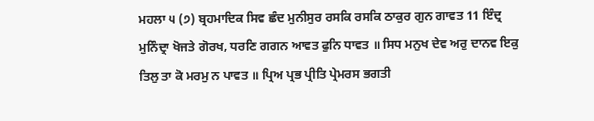ਮਹਲਾ ੫ (੭) ਬ੍ਰਹਮਾਦਿਕ ਸਿਵ ਛੰਦ ਮੁਨੀਸੁਰ ਰਸਕਿ ਰਸਕਿ ਠਾਕੁਰ ਗੁਨ ਗਾਵਤ 11 ਇੰਦ੍ਰ ਮੁਨਿੰਦ੍ਰਾ ਖੋਜਤੇ ਗੋਰਖ, ਧਰਣਿ ਗਗਨ ਆਵਤ ਫੁਨਿ ਧਾਵਤ ॥ ਸਿਧ ਮਨੁਖ ਦੇਵ ਅਰੁ ਦਾਨਵ ਇਕੁ ਤਿਲੁ ਤਾ ਕੋ ਮਰਮੁ ਨ ਪਾਵਤ ॥ ਪ੍ਰਿਅ ਪ੍ਰਭ ਪ੍ਰੀਤਿ ਪ੍ਰੇਮਰਸ ਭਗਤੀ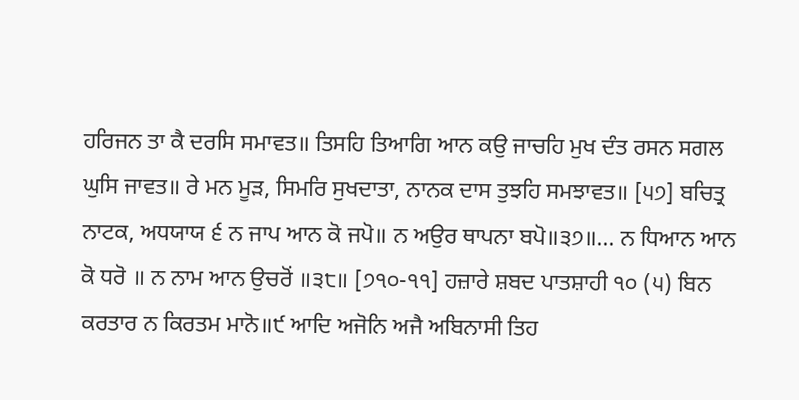ਹਰਿਜਨ ਤਾ ਕੈ ਦਰਸਿ ਸਮਾਵਤ॥ ਤਿਸਹਿ ਤਿਆਗਿ ਆਨ ਕਉ ਜਾਚਹਿ ਮੁਖ ਦੰਤ ਰਸਨ ਸਗਲ ਘੁਸਿ ਜਾਵਤ॥ ਰੇ ਮਨ ਮੂੜ, ਸਿਮਰਿ ਸੁਖਦਾਤਾ, ਨਾਨਕ ਦਾਸ ਤੁਝਹਿ ਸਮਝਾਵਤ॥ [੫੭] ਬਚਿਤ੍ਰ ਨਾਟਕ, ਅਧਯਾਯ ੬ ਨ ਜਾਪ ਆਨ ਕੋ ਜਪੋ॥ ਨ ਅਉਰ ਥਾਪਨਾ ਬਪੋ॥੩੭॥... ਨ ਧਿਆਨ ਆਨ ਕੋ ਧਰੋ ॥ ਨ ਨਾਮ ਆਨ ਉਚਰੋਂ ॥੩੮॥ [੭੧੦-੧੧] ਹਜ਼ਾਰੇ ਸ਼ਬਦ ਪਾਤਸ਼ਾਹੀ ੧੦ (੫) ਬਿਨ ਕਰਤਾਰ ਨ ਕਿਰਤਮ ਮਾਨੋ॥੯ ਆਦਿ ਅਜੋਨਿ ਅਜੈ ਅਬਿਨਾਸੀ ਤਿਹ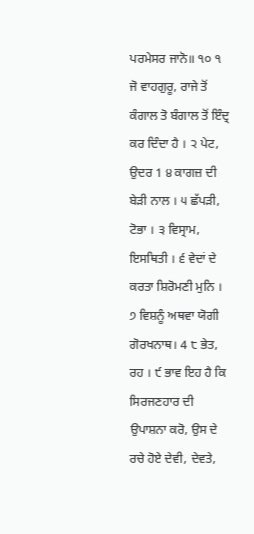ਪਰਮੇਸਰ ਜਾਨੋ॥ ੧੦ ੧ ਜੋ ਵਾਹਗੁਰੂ, ਰਾਜੇ ਤੋਂ ਕੰਗਾਲ ਤੋ ਬੰਗਾਲ ਤੋਂ ਇੰਦ੍ਰ ਕਰ ਦਿੰਦਾ ਹੈ । ੨ ਪੇਟ, ਉਦਰ 1 ੪ ਕਾਗਜ਼ ਦੀ ਬੇੜੀ ਨਾਲ । ੫ ਛੱਪੜੀ, ਟੋਭਾ । ੩ ਵਿਸ੍ਰਾਮ, ਇਸਥਿਤੀ । ੬ ਵੇਦਾਂ ਦੇ ਕਰਤਾ ਸ਼ਿਰੋਮਣੀ ਮੁਨਿ । ੭ ਵਿਸ਼ਨੂੰ ਅਥਵਾ ਯੋਗੀ ਗੋਰਖਨਾਥ। 4 ੮ ਭੇਤ, ਰਹ । ੯ ਭਾਵ ਇਹ ਹੈ ਕਿ ਸਿਰਜਣਹਾਰ ਦੀ ਉਪਾਸ਼ਨਾ ਕਰੋ, ਉਸ ਦੇ ਰਚੇ ਹੋਏ ਦੇਵੀ, ਦੇਵਤੇ,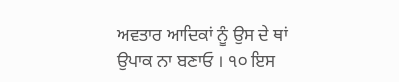ਅਵਤਾਰ ਆਦਿਕਾਂ ਨੂੰ ਉਸ ਦੇ ਥਾਂ ਉਪਾਕ ਨਾ ਬਣਾਓ । ੧੦ ਇਸ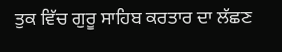ਤੁਕ ਵਿੱਚ ਗੁਰੂ ਸਾਹਿਬ ਕਰਤਾਰ ਦਾ ਲੱਛਣ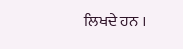ਲਿਖਦੇ ਹਨ ।